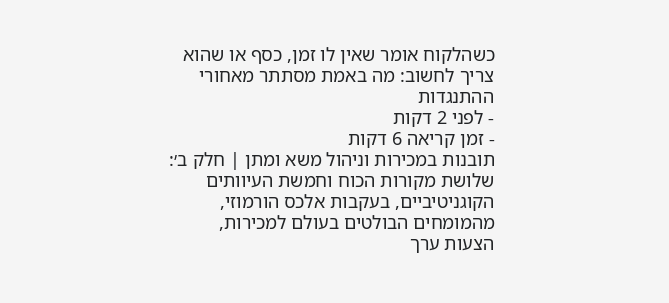כשהלקוח אומר שאין לו זמן, כסף או שהוא צריך לחשוב: מה באמת מסתתר מאחורי ההתנגדות
- לפני 2 דקות
- זמן קריאה 6 דקות
תובנות במכירות וניהול משא ומתן | חלק ב׳: שלושת מקורות הכוח וחמשת העיוותים הקוגניטיביים, בעקבות אלכס הורמוזי, מהמומחים הבולטים בעולם למכירות, הצעות ערך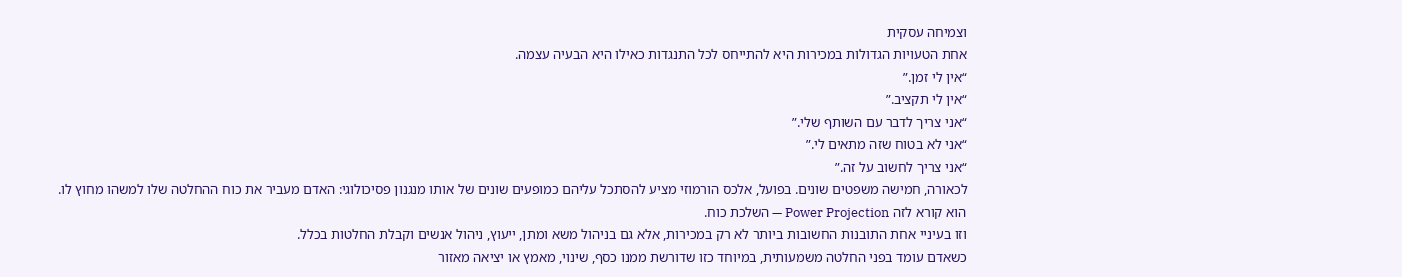וצמיחה עסקית
אחת הטעויות הגדולות במכירות היא להתייחס לכל התנגדות כאילו היא הבעיה עצמה.
“אין לי זמן.”
“אין לי תקציב.”
“אני צריך לדבר עם השותף שלי.”
“אני לא בטוח שזה מתאים לי.”
“אני צריך לחשוב על זה.”
לכאורה, חמישה משפטים שונים. בפועל, אלכס הורמוזי מציע להסתכל עליהם כמופעים שונים של אותו מנגנון פסיכולוגי: האדם מעביר את כוח ההחלטה שלו למשהו מחוץ לו.
הוא קורא לזה Power Projection — השלכת כוח.
וזו בעיניי אחת התובנות החשובות ביותר לא רק במכירות, אלא גם בניהול משא ומתן, ייעוץ, ניהול אנשים וקבלת החלטות בכלל.
כשאדם עומד בפני החלטה משמעותית, במיוחד כזו שדורשת ממנו כסף, שינוי, מאמץ או יציאה מאזור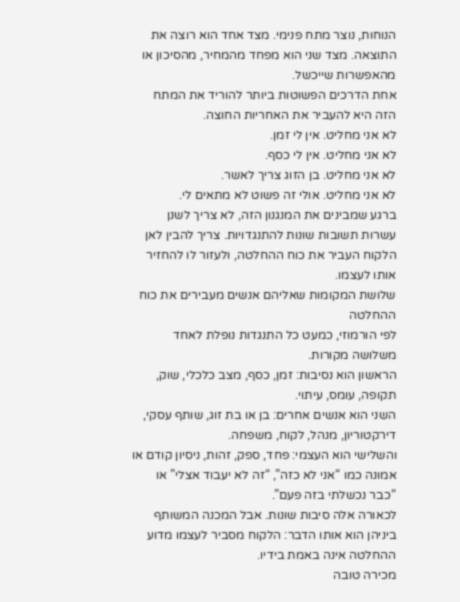הנוחות, נוצר מתח פנימי. מצד אחד הוא רוצה את התוצאה. מצד שני הוא מפחד מהמחיר, מהסיכון או מהאפשרות שייכשל.
אחת הדרכים הפשוטות ביותר להוריד את המתח הזה היא להעביר את האחריות החוצה.
לא אני מחליט. אין לי זמן.
לא אני מחליט. אין לי כסף.
לא אני מחליט. בן הזוג צריך לאשר.
לא אני מחליט. אולי זה פשוט לא מתאים לי.
ברגע שמבינים את המנגנון הזה, לא צריך לשנן עשרות תשובות שונות להתנגדויות. צריך להבין לאן הלקוח העביר את כוח ההחלטה, ולעזור לו להחזיר אותו לעצמו.
שלושת המקומות שאליהם אנשים מעבירים את כוח ההחלטה
לפי הורמוזי, כמעט כל התנגדות נופלת לאחד משלושה מקורות.
הראשון הוא נסיבות: זמן, כסף, מצב כלכלי, שוק, תקופה, עומס, עיתוי.
השני הוא אנשים אחרים: בן או בת זוג, שותף עסקי, דירקטוריון, מנהל, לקוח, משפחה.
והשלישי הוא העצמי: פחד, ספק, זהות, ניסיון קודם או אמונה כמו “אני לא כזה”, “זה לא יעבוד אצלי” או “כבר נכשלתי בזה פעם”.
לכאורה אלה סיבות שונות. אבל המכנה המשותף ביניהן הוא אותו הדבר: הלקוח מסביר לעצמו מדוע ההחלטה אינה באמת בידיו.
מכירה טובה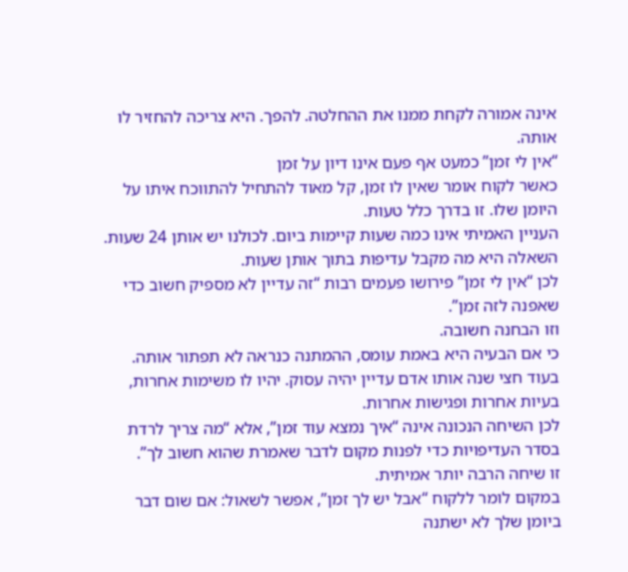אינה אמורה לקחת ממנו את ההחלטה. להפך. היא צריכה להחזיר לו אותה.
“אין לי זמן” כמעט אף פעם אינו דיון על זמן
כאשר לקוח אומר שאין לו זמן, קל מאוד להתחיל להתווכח איתו על היומן שלו. זו בדרך כלל טעות.
העניין האמיתי אינו כמה שעות קיימות ביום. לכולנו יש אותן 24 שעות. השאלה היא מה מקבל עדיפות בתוך אותן שעות.
לכן “אין לי זמן” פירושו פעמים רבות “זה עדיין לא מספיק חשוב כדי שאפנה לזה זמן”.
וזו הבחנה חשובה.
כי אם הבעיה היא באמת עומס, ההמתנה כנראה לא תפתור אותה. בעוד חצי שנה אותו אדם עדיין יהיה עסוק. יהיו לו משימות אחרות, בעיות אחרות ופגישות אחרות.
לכן השיחה הנכונה אינה “איך נמצא עוד זמן”, אלא “מה צריך לרדת בסדר העדיפויות כדי לפנות מקום לדבר שאמרת שהוא חשוב לך”.
זו שיחה הרבה יותר אמיתית.
במקום לומר ללקוח “אבל יש לך זמן”, אפשר לשאול: אם שום דבר ביומן שלך לא ישתנה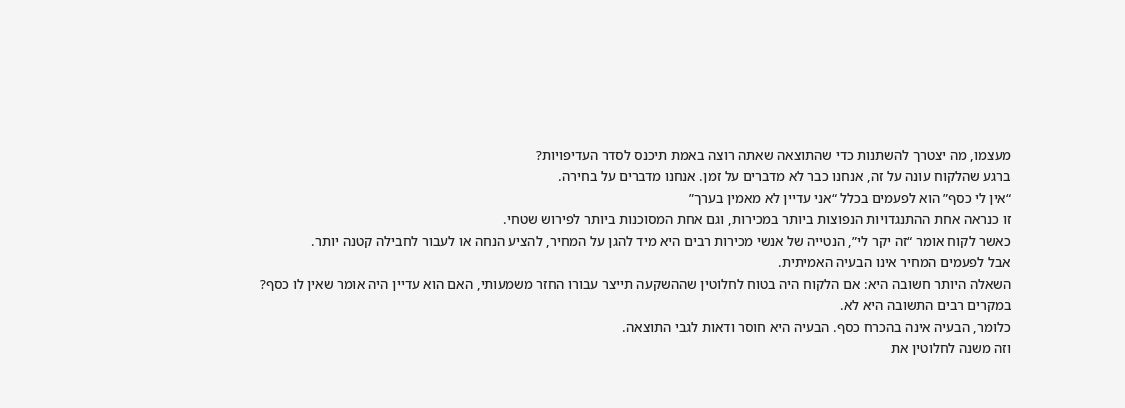מעצמו, מה יצטרך להשתנות כדי שהתוצאה שאתה רוצה באמת תיכנס לסדר העדיפויות?
ברגע שהלקוח עונה על זה, אנחנו כבר לא מדברים על זמן. אנחנו מדברים על בחירה.
“אין לי כסף” הוא לפעמים בכלל “אני עדיין לא מאמין בערך”
זו כנראה אחת ההתנגדויות הנפוצות ביותר במכירות, וגם אחת המסוכנות ביותר לפירוש שטחי.
כאשר לקוח אומר “זה יקר לי”, הנטייה של אנשי מכירות רבים היא מיד להגן על המחיר, להציע הנחה או לעבור לחבילה קטנה יותר.
אבל לפעמים המחיר אינו הבעיה האמיתית.
השאלה היותר חשובה היא: אם הלקוח היה בטוח לחלוטין שההשקעה תייצר עבורו החזר משמעותי, האם הוא עדיין היה אומר שאין לו כסף?
במקרים רבים התשובה היא לא.
כלומר, הבעיה אינה בהכרח כסף. הבעיה היא חוסר ודאות לגבי התוצאה.
וזה משנה לחלוטין את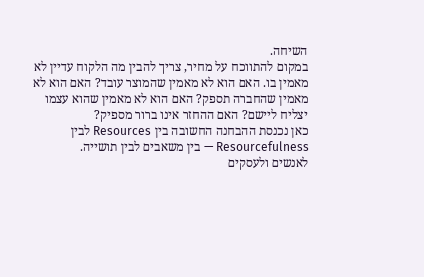השיחה.
במקום להתווכח על מחיר, צריך להבין מה הלקוח עדיין לא מאמין בו. האם הוא לא מאמין שהמוצר עובד? האם הוא לא מאמין שהחברה תספק? האם הוא לא מאמין שהוא עצמו יצליח ליישם? האם ההחזר אינו ברור מספיק?
כאן נכנסת ההבחנה החשובה בין Resources לבין Resourcefulness — בין משאבים לבין תושייה.
לאנשים ולעסקים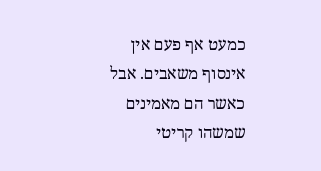כמעט אף פעם אין אינסוף משאבים. אבל כאשר הם מאמינים שמשהו קריטי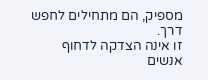מספיק, הם מתחילים לחפש דרך.
זו אינה הצדקה לדחוף אנשים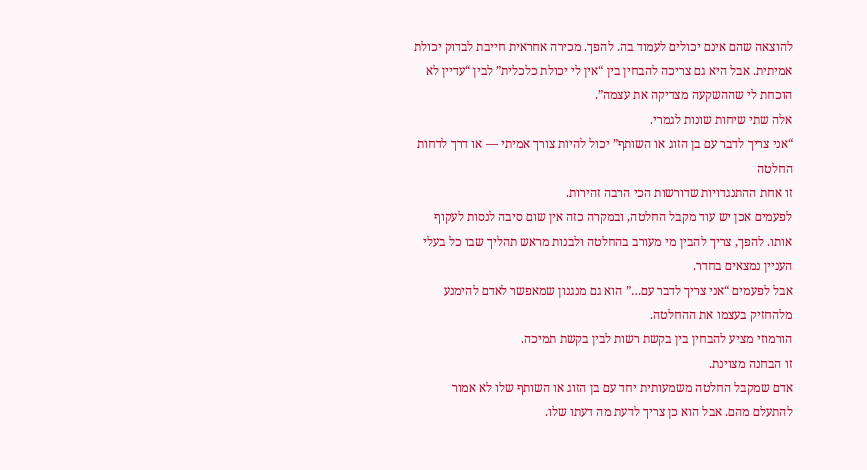להוצאה שהם אינם יכולים לעמוד בה. להפך. מכירה אחראית חייבת לבדוק יכולת אמיתית. אבל היא גם צריכה להבחין בין “אין לי יכולת כלכלית” לבין “עדיין לא הוכחת לי שההשקעה מצדיקה את עצמה”.
אלה שתי שיחות שונות לגמרי.
“אני צריך לדבר עם בן הזוג או השותף” יכול להיות צורך אמיתי — או דרך לדחות החלטה
זו אחת ההתנגדויות שדורשות הכי הרבה זהירות.
לפעמים אכן יש עוד מקבל החלטה, ובמקרה כזה אין שום סיבה לנסות לעקוף אותו. להפך, צריך להבין מי מעורב בהחלטה ולבנות מראש תהליך שבו כל בעלי העניין נמצאים בחדר.
אבל לפעמים “אני צריך לדבר עם…” הוא גם מנגנון שמאפשר לאדם להימנע מלהחזיק בעצמו את ההחלטה.
הורמוזי מציע להבחין בין בקשת רשות לבין בקשת תמיכה.
זו הבחנה מצוינת.
אדם שמקבל החלטה משמעותית יחד עם בן הזוג או השותף שלו לא אמור להתעלם מהם. אבל הוא כן צריך לדעת מה דעתו שלו.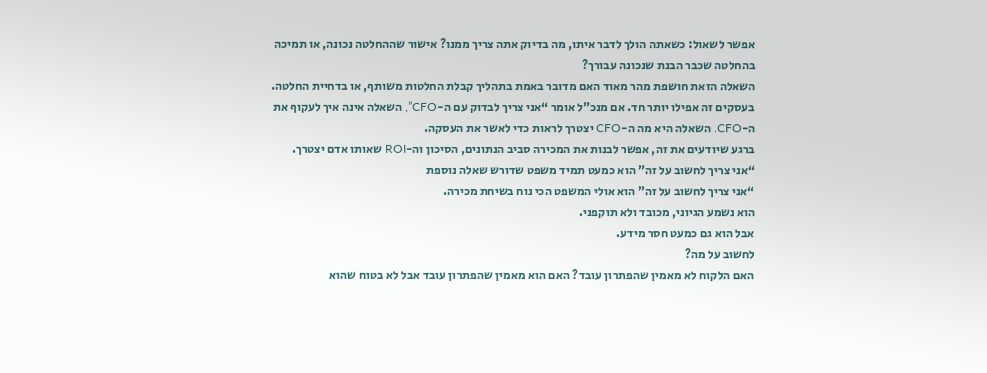אפשר לשאול: כשאתה הולך לדבר איתו, מה בדיוק אתה צריך ממנו? אישור שההחלטה נכונה, או תמיכה בהחלטה שכבר הבנת שנכונה עבורך?
השאלה הזאת חושפת מהר מאוד האם מדובר באמת בתהליך קבלת החלטות משותף, או בדחיית החלטה.
בעסקים זה אפילו יותר חד. אם מנכ”ל אומר “אני צריך לבדוק עם ה-CFO”, השאלה אינה איך לעקוף את ה-CFO. השאלה היא מה ה-CFO יצטרך לראות כדי לאשר את העסקה.
ברגע שיודעים את זה, אפשר לבנות את המכירה סביב הנתונים, הסיכון וה-ROI שאותו אדם יצטרך.
“אני צריך לחשוב על זה” הוא כמעט תמיד משפט שדורש שאלה נוספת
“אני צריך לחשוב על זה” הוא אולי המשפט הכי נוח בשיחת מכירה.
הוא נשמע הגיוני, מכובד ולא תוקפני.
אבל הוא גם כמעט חסר מידע.
לחשוב על מה?
האם הלקוח לא מאמין שהפתרון עובד? האם הוא מאמין שהפתרון עובד אבל לא בטוח שהוא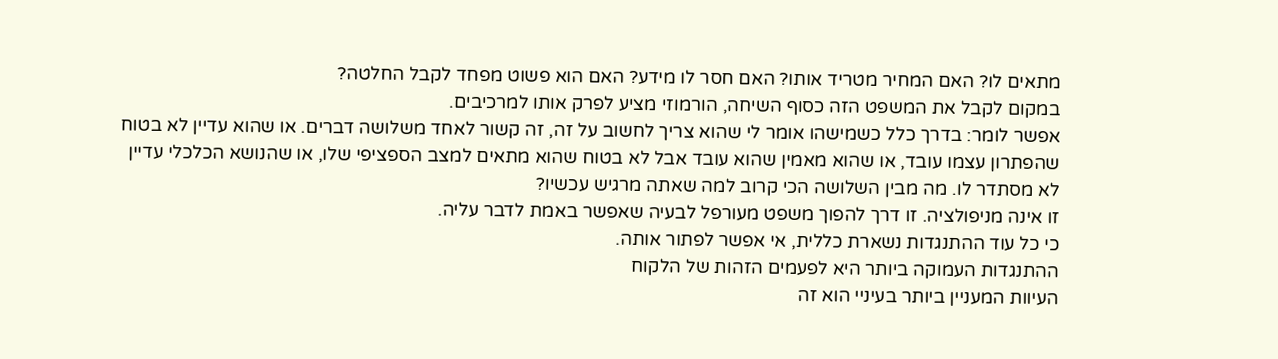מתאים לו? האם המחיר מטריד אותו? האם חסר לו מידע? האם הוא פשוט מפחד לקבל החלטה?
במקום לקבל את המשפט הזה כסוף השיחה, הורמוזי מציע לפרק אותו למרכיבים.
אפשר לומר: בדרך כלל כשמישהו אומר לי שהוא צריך לחשוב על זה, זה קשור לאחד משלושה דברים. או שהוא עדיין לא בטוח שהפתרון עצמו עובד, או שהוא מאמין שהוא עובד אבל לא בטוח שהוא מתאים למצב הספציפי שלו, או שהנושא הכלכלי עדיין לא מסתדר לו. מה מבין השלושה הכי קרוב למה שאתה מרגיש עכשיו?
זו אינה מניפולציה. זו דרך להפוך משפט מעורפל לבעיה שאפשר באמת לדבר עליה.
כי כל עוד ההתנגדות נשארת כללית, אי אפשר לפתור אותה.
ההתנגדות העמוקה ביותר היא לפעמים הזהות של הלקוח
העיוות המעניין ביותר בעיניי הוא זה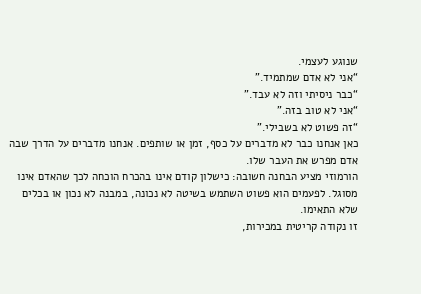שנוגע לעצמי.
“אני לא אדם שמתמיד.”
“כבר ניסיתי וזה לא עבד.”
“אני לא טוב בזה.”
“זה פשוט לא בשבילי.”
כאן אנחנו כבר לא מדברים על כסף, זמן או שותפים. אנחנו מדברים על הדרך שבה אדם מפרש את העבר שלו.
הורמוזי מציע הבחנה חשובה: כישלון קודם אינו בהכרח הוכחה לכך שהאדם אינו מסוגל. לפעמים הוא פשוט השתמש בשיטה לא נכונה, במבנה לא נכון או בכלים שלא התאימו.
זו נקודה קריטית במכירות,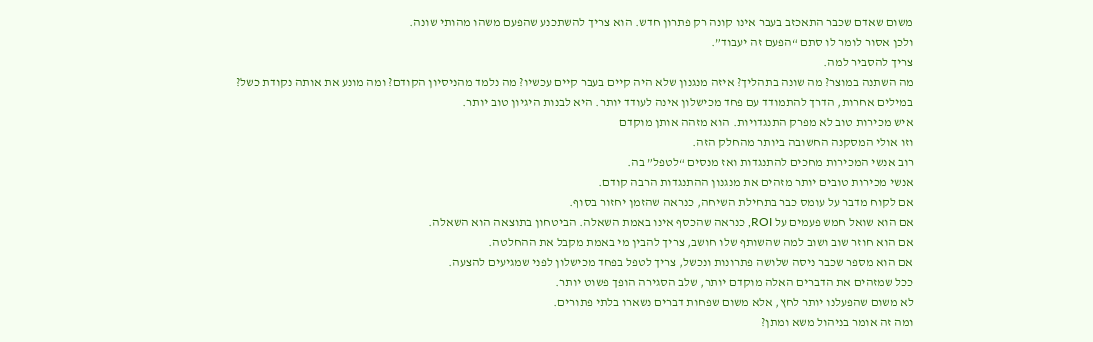משום שאדם שכבר התאכזב בעבר אינו קונה רק פתרון חדש. הוא צריך להשתכנע שהפעם משהו מהותי שונה.
ולכן אסור לומר לו סתם “הפעם זה יעבוד”.
צריך להסביר למה.
מה השתנה במוצר? מה שונה בתהליך? איזה מנגנון שלא היה קיים בעבר קיים עכשיו? מה נלמד מהניסיון הקודם? ומה מונע את אותה נקודת כשל?
במילים אחרות, הדרך להתמודד עם פחד מכישלון אינה לעודד יותר. היא לבנות היגיון טוב יותר.
איש מכירות טוב לא מפרק התנגדויות. הוא מזהה אותן מוקדם
וזו אולי המסקנה החשובה ביותר מהחלק הזה.
רוב אנשי המכירות מחכים להתנגדות ואז מנסים “לטפל” בה.
אנשי מכירות טובים יותר מזהים את מנגנון ההתנגדות הרבה קודם.
אם לקוח מדבר על עומס כבר בתחילת השיחה, כנראה שהזמן יחזור בסוף.
אם הוא שואל חמש פעמים על ROI, כנראה שהכסף אינו באמת השאלה. הביטחון בתוצאה הוא השאלה.
אם הוא חוזר שוב ושוב למה שהשותף שלו חושב, צריך להבין מי באמת מקבל את ההחלטה.
אם הוא מספר שכבר ניסה שלושה פתרונות ונכשל, צריך לטפל בפחד מכישלון לפני שמגיעים להצעה.
ככל שמזהים את הדברים האלה מוקדם יותר, שלב הסגירה הופך פשוט יותר.
לא משום שהפעלנו יותר לחץ, אלא משום שפחות דברים נשארו בלתי פתורים.
ומה זה אומר בניהול משא ומתן?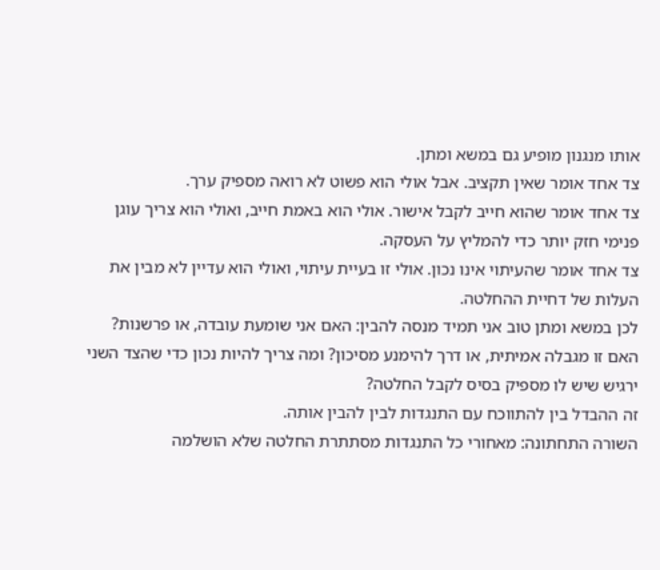אותו מנגנון מופיע גם במשא ומתן.
צד אחד אומר שאין תקציב. אבל אולי הוא פשוט לא רואה מספיק ערך.
צד אחד אומר שהוא חייב לקבל אישור. אולי הוא באמת חייב, ואולי הוא צריך עוגן פנימי חזק יותר כדי להמליץ על העסקה.
צד אחד אומר שהעיתוי אינו נכון. אולי זו בעיית עיתוי, ואולי הוא עדיין לא מבין את העלות של דחיית ההחלטה.
לכן במשא ומתן טוב אני תמיד מנסה להבין: האם אני שומעת עובדה, או פרשנות? האם זו מגבלה אמיתית, או דרך להימנע מסיכון? ומה צריך להיות נכון כדי שהצד השני ירגיש שיש לו מספיק בסיס לקבל החלטה?
זה ההבדל בין להתווכח עם התנגדות לבין להבין אותה.
השורה התחתונה: מאחורי כל התנגדות מסתתרת החלטה שלא הושלמה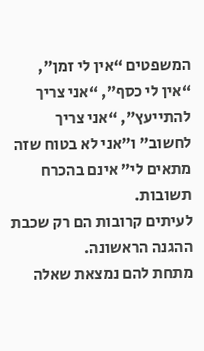המשפטים “אין לי זמן”, “אין לי כסף”, “אני צריך להתייעץ”, “אני צריך לחשוב” ו”אני לא בטוח שזה מתאים לי” אינם בהכרח תשובות.
לעיתים קרובות הם רק שכבת ההגנה הראשונה.
מתחת להם נמצאת שאלה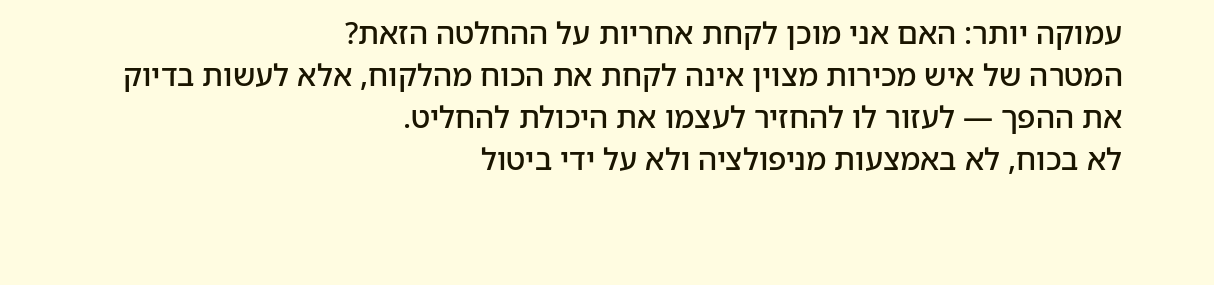עמוקה יותר: האם אני מוכן לקחת אחריות על ההחלטה הזאת?
המטרה של איש מכירות מצוין אינה לקחת את הכוח מהלקוח, אלא לעשות בדיוק את ההפך — לעזור לו להחזיר לעצמו את היכולת להחליט.
לא בכוח, לא באמצעות מניפולציה ולא על ידי ביטול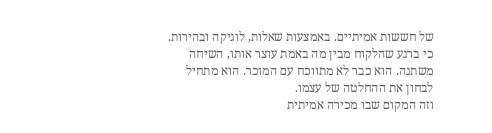של חששות אמיתיים. באמצעות שאלות, לוגיקה ובהירות.
כי ברגע שהלקוח מבין מה באמת עוצר אותו, השיחה משתנה. הוא כבר לא מתווכח עם המוכר. הוא מתחיל לבחון את ההחלטה של עצמו.
וזה המקום שבו מכירה אמיתית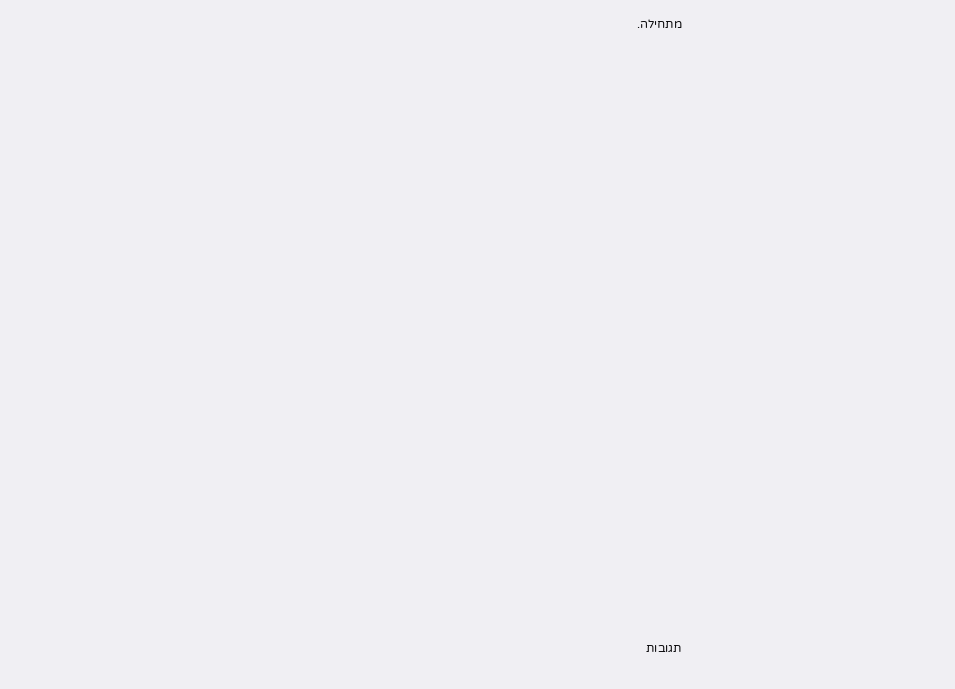מתחילה.

























תגובות